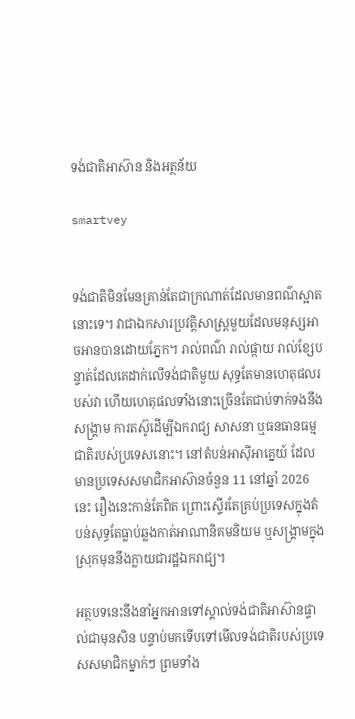ទង់ជាតិអាស៊ាន និងអត្ថន័យ

smartvey


ទង់ជាតិមិនមែនគ្រាន់តែជាក្រណាត់ដែលមានពណ៌ស្អាតនោះទេ។ វាជាឯកសារប្រវត្តិសាស្ត្រមួយដែលមនុស្សអាចអានបានដោយភ្នែក។ រាល់ពណ៌ រាល់ផ្កាយ រាល់ខ្សែបន្ទាត់ដែលគេដាក់លើទង់ជាតិមួយ សុទ្ធតែមានហេតុផលរបស់វា ហើយហេតុផលទាំងនោះច្រើនតែជាប់ទាក់ទងនឹងសង្គ្រាម ការតស៊ូដើម្បីឯករាជ្យ សាសនា ឬធនធានធម្មជាតិរបស់ប្រទេសនោះ។ នៅតំបន់អាស៊ីអាគ្នេយ៍ ដែលមានប្រទេសសមាជិកអាស៊ានចំនួន 11 នៅឆ្នាំ 2026 នេះ រឿងនេះកាន់តែពិត ព្រោះស្ទើរតែគ្រប់ប្រទេសក្នុងតំបន់សុទ្ធតែធ្លាប់ឆ្លងកាត់អាណានិគមនិយម ឬសង្គ្រាមក្នុងស្រុកមុននឹងក្លាយជារដ្ឋឯករាជ្យ។

អត្ថបទនេះនឹងនាំអ្នកអានទៅស្គាល់ទង់ជាតិអាស៊ានផ្ទាល់ជាមុនសិន បន្ទាប់មកទើបទៅមើលទង់ជាតិរបស់ប្រទេសសមាជិកម្នាក់ៗ ព្រមទាំង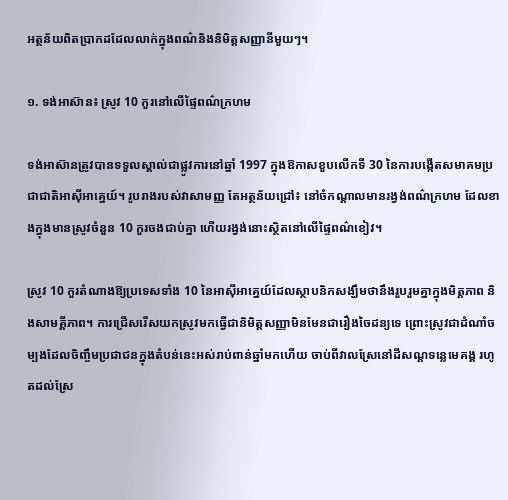អត្ថន័យពិតប្រាកដដែលលាក់ក្នុងពណ៌និងនិមិត្តសញ្ញានីមួយៗ។

១. ទង់អាស៊ាន៖ ស្រូវ 10 កួរនៅលើផ្ទៃពណ៌ក្រហម

ទង់អាស៊ានត្រូវបានទទួលស្គាល់ជាផ្លូវការនៅឆ្នាំ 1997 ក្នុងឱកាសខួបលើកទី 30 នៃការបង្កើតសមាគមប្រជាជាតិអាស៊ីអាគ្នេយ៍។ រូបរាងរបស់វាសាមញ្ញ តែអត្ថន័យជ្រៅ៖ នៅចំកណ្តាលមានរង្វង់ពណ៌ក្រហម ដែលខាងក្នុងមានស្រូវចំនួន 10 កួរចងជាប់គ្នា ហើយរង្វង់នោះស្ថិតនៅលើផ្ទៃពណ៌ខៀវ។

ស្រូវ 10 កួរតំណាងឱ្យប្រទេសទាំង 10 នៃអាស៊ីអាគ្នេយ៍ដែលស្ថាបនិកសង្ឃឹមថានឹងរួបរួមគ្នាក្នុងមិត្តភាព និងសាមគ្គីភាព។ ការជ្រើសរើសយកស្រូវមកធ្វើជានិមិត្តសញ្ញាមិនមែនជារឿងចៃដន្យទេ ព្រោះស្រូវជាដំណាំចម្បងដែលចិញ្ចឹមប្រជាជនក្នុងតំបន់នេះអស់រាប់ពាន់ឆ្នាំមកហើយ ចាប់ពីវាលស្រែនៅដីសណ្តទន្លេមេគង្គ រហូតដល់ស្រែ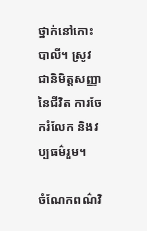ថ្នាក់នៅកោះបាលី។ ស្រូវជានិមិត្តសញ្ញានៃជីវិត ការចែករំលែក និងវប្បធម៌រួម។

ចំណែកពណ៌វិ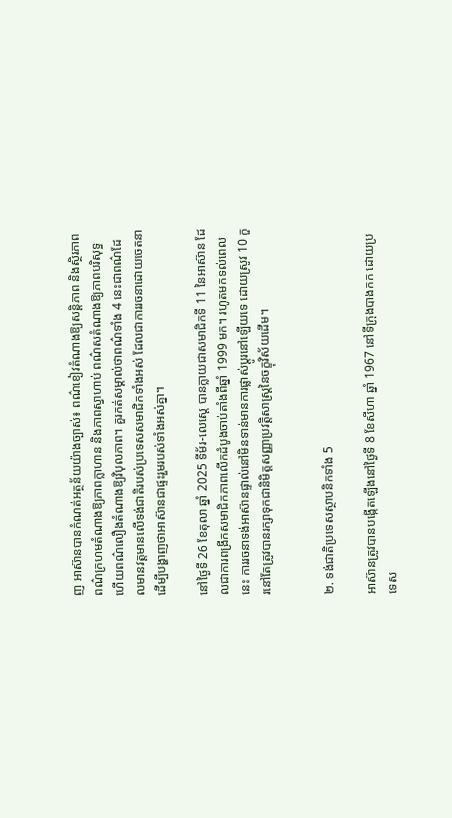ញ អាស៊ានបានកំណត់អត្ថន័យយ៉ាងច្បាស់៖ ពណ៌ខៀវតំណាងឱ្យសន្តិភាព និងស្ថិរភាព ពណ៌ក្រហមតំណាងឱ្យភាពក្លាហាន និងភាពស្វាហាប់ ពណ៌សតំណាងឱ្យភាពបរិសុទ្ធ ហើយពណ៌លឿងតំណាងឱ្យវិបុលភាព។ គួរកត់សម្គាល់ថាពណ៌ទាំង 4 នេះជាពណ៌ដែលមានវត្តមានលើទង់ជាតិរបស់ប្រទេសសមាជិកទាំងអស់ ដែលជាការរចនាដោយចេតនា ដើម្បីបង្ហាញថាអាស៊ានជាផ្ទះរួមរបស់ទាំងអស់គ្នា។

នៅថ្ងៃទី 26 ខែតុលា ឆ្នាំ 2025 ទីម័រ-លេស្តេ បានក្លាយជាសមាជិកទី 11 នៃអាស៊ាន ដែលជាការពង្រីកសមាជិកភាពលើកដំបូងចាប់តាំងពីឆ្នាំ 1999 មក។ រហូតមកទល់ពេលនេះ ការរចនាទង់អាស៊ានផ្ទាល់នៅមិនទាន់មានការផ្លាស់ប្តូរនៅឡើយទេ ដោយស្រូវ 10 កួរនៅតែត្រូវបានរក្សាទុកជានិមិត្តសញ្ញាប្រវត្តិសាស្ត្រនៃចក្ខុវិស័យដើម។


២. ទង់ជាតិប្រទេសស្ថាបនិកទាំង 5

អាស៊ានត្រូវបានបង្កើតឡើងនៅថ្ងៃទី 8 ខែសីហា ឆ្នាំ 1967 នៅទីក្រុងបាងកក ដោយប្រទេស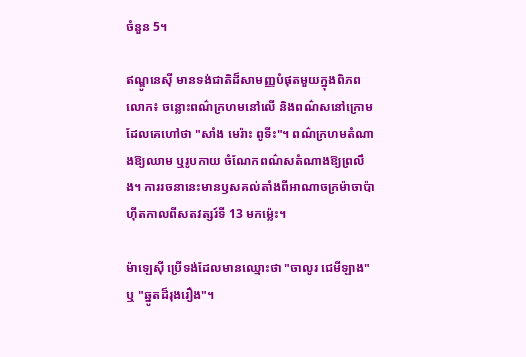ចំនួន 5។

ឥណ្ឌូនេស៊ី មានទង់ជាតិដ៏សាមញ្ញបំផុតមួយក្នុងពិភពលោក៖ ចន្លោះពណ៌ក្រហមនៅលើ និងពណ៌សនៅក្រោម ដែលគេហៅថា "សាំង មេរ៉ាះ ពូទីះ"។ ពណ៌ក្រហមតំណាងឱ្យឈាម ឬរូបកាយ ចំណែកពណ៌សតំណាងឱ្យព្រលឹង។ ការរចនានេះមានឫសគល់តាំងពីអាណាចក្រម៉ាចាប៉ាហ៊ីតកាលពីសតវត្សរ៍ទី 13 មកម្ល៉េះ។

ម៉ាឡេស៊ី ប្រើទង់ដែលមានឈ្មោះថា "ចាលូរ ជេមីឡាង" ឬ "ឆ្នូតដ៏រុងរឿង"។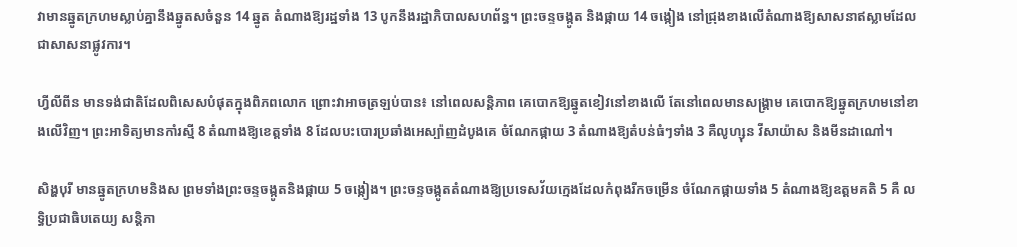វាមានឆ្នូតក្រហមស្លាប់គ្នានឹងឆ្នូតសចំនួន 14 ឆ្នូត តំណាងឱ្យរដ្ឋទាំង 13 បូកនឹងរដ្ឋាភិបាលសហព័ន្ធ។ ព្រះចន្ទចង្កូត និងផ្កាយ 14 ចង្កៀង នៅជ្រុងខាងលើតំណាងឱ្យសាសនាឥស្លាមដែលជាសាសនាផ្លូវការ។

ហ្វីលីពីន មានទង់ជាតិដែលពិសេសបំផុតក្នុងពិភពលោក ព្រោះវាអាចត្រឡប់បាន៖ នៅពេលសន្តិភាព គេបោកឱ្យឆ្នូតខៀវនៅខាងលើ តែនៅពេលមានសង្គ្រាម គេបោកឱ្យឆ្នូតក្រហមនៅខាងលើវិញ។ ព្រះអាទិត្យមានកាំរស្មី 8 តំណាងឱ្យខេត្តទាំង 8 ដែលបះបោរប្រឆាំងអេស្ប៉ាញដំបូងគេ ចំណែកផ្កាយ 3 តំណាងឱ្យតំបន់ធំៗទាំង 3 គឺលូហ្សុន វីសាយ៉ាស និងមីនដាណៅ។

សិង្ហបុរី មានឆ្នូតក្រហមនិងស ព្រមទាំងព្រះចន្ទចង្កូតនិងផ្កាយ 5 ចង្កៀង។ ព្រះចន្ទចង្កូតតំណាងឱ្យប្រទេសវ័យក្មេងដែលកំពុងរីកចម្រើន ចំណែកផ្កាយទាំង 5 តំណាងឱ្យឧត្តមគតិ 5 គឺ លទ្ធិប្រជាធិបតេយ្យ សន្តិភា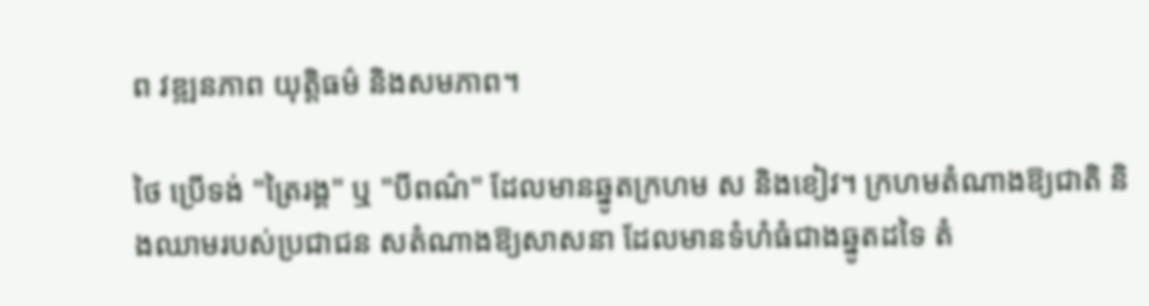ព វឌ្ឍនភាព យុត្តិធម៌ និងសមភាព។

ថៃ ប្រើទង់ "ត្រៃរង្គ" ឬ "បីពណ៌" ដែលមានឆ្នូតក្រហម ស និងខៀវ។ ក្រហមតំណាងឱ្យជាតិ និងឈាមរបស់ប្រជាជន សតំណាងឱ្យសាសនា ដែលមានទំហំធំជាងឆ្នូតដទៃ តំ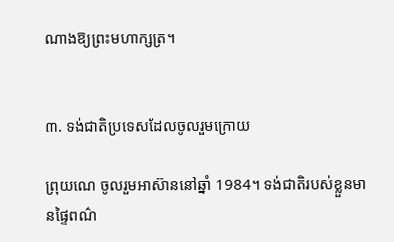ណាងឱ្យព្រះមហាក្សត្រ។


៣. ទង់ជាតិប្រទេសដែលចូលរួមក្រោយ

ព្រុយណេ ចូលរួមអាស៊ាននៅឆ្នាំ 1984។ ទង់ជាតិរបស់ខ្លួនមានផ្ទៃពណ៌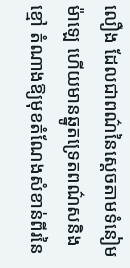លឿង ដែលជាពណ៌នៃស្តេចតាមទំនៀមម៉ាឡេ ហើយមានឆ្នូតទ្រេតពណ៌សនិងខ្មៅ តំណាងឱ្យមុខតំណែងសំខាន់ពីរនៃ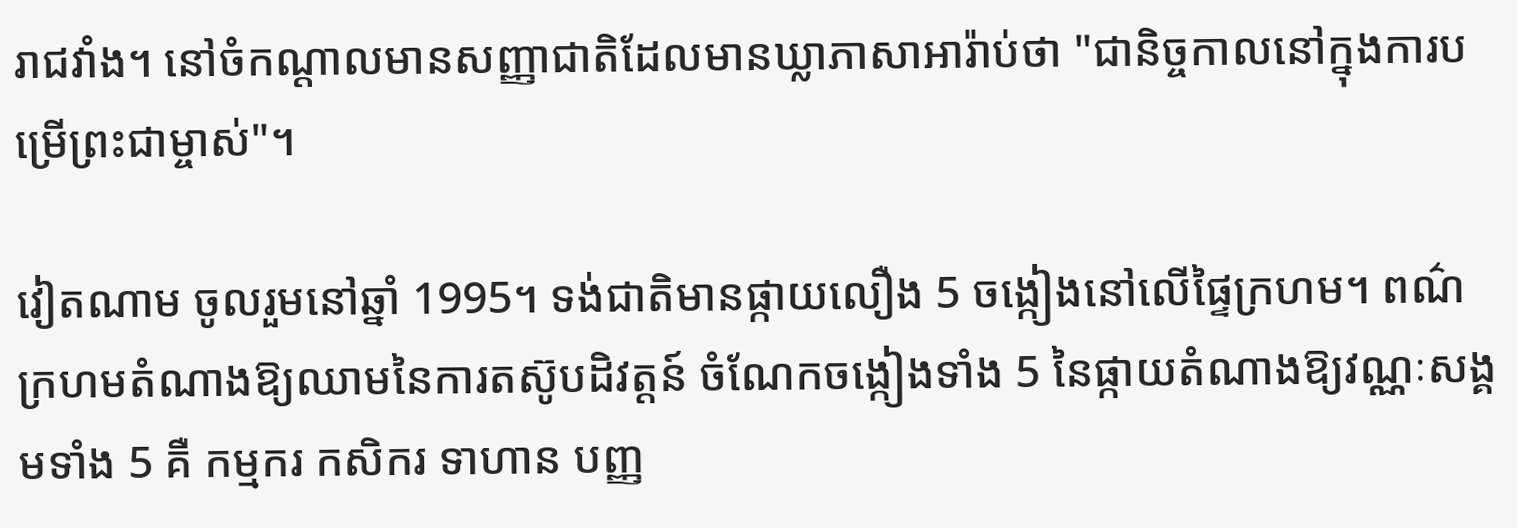រាជវាំង។ នៅចំកណ្តាលមានសញ្ញាជាតិដែលមានឃ្លាភាសាអារ៉ាប់ថា "ជានិច្ចកាលនៅក្នុងការបម្រើព្រះជាម្ចាស់"។

វៀតណាម ចូលរួមនៅឆ្នាំ 1995។ ទង់ជាតិមានផ្កាយលឿង 5 ចង្កៀងនៅលើផ្ទៃក្រហម។ ពណ៌ក្រហមតំណាងឱ្យឈាមនៃការតស៊ូបដិវត្តន៍ ចំណែកចង្កៀងទាំង 5 នៃផ្កាយតំណាងឱ្យវណ្ណៈសង្គមទាំង 5 គឺ កម្មករ កសិករ ទាហាន បញ្ញ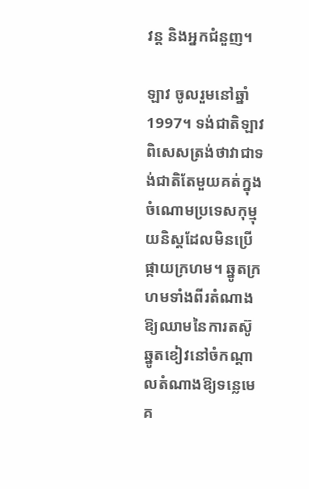វន្ត និងអ្នកជំនួញ។

ឡាវ ចូលរួមនៅឆ្នាំ 1997។ ទង់ជាតិឡាវពិសេសត្រង់ថាវាជាទង់ជាតិតែមួយគត់ក្នុងចំណោមប្រទេសកុម្មុយនិស្តដែលមិនប្រើផ្កាយក្រហម។ ឆ្នូតក្រហមទាំងពីរតំណាងឱ្យឈាមនៃការតស៊ូ ឆ្នូតខៀវនៅចំកណ្តាលតំណាងឱ្យទន្លេមេគ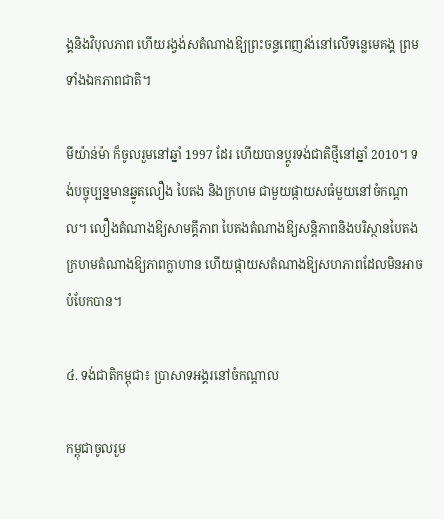ង្គនិងវិបុលភាព ហើយរង្វង់សតំណាងឱ្យព្រះចន្ទពេញវង់នៅលើទន្លេមេគង្គ ព្រមទាំងឯកភាពជាតិ។

មីយ៉ាន់ម៉ា ក៏ចូលរួមនៅឆ្នាំ 1997 ដែរ ហើយបានប្តូរទង់ជាតិថ្មីនៅឆ្នាំ 2010។ ទង់បច្ចុប្បន្នមានឆ្នូតលឿង បៃតង និងក្រហម ជាមួយផ្កាយសធំមួយនៅចំកណ្តាល។ លឿងតំណាងឱ្យសាមគ្គីភាព បៃតងតំណាងឱ្យសន្តិភាពនិងបរិស្ថានបៃតង ក្រហមតំណាងឱ្យភាពក្លាហាន ហើយផ្កាយសតំណាងឱ្យសហភាពដែលមិនអាចបំបែកបាន។

៤. ទង់ជាតិកម្ពុជា៖ ប្រាសាទអង្គរនៅចំកណ្តាល

កម្ពុជាចូលរួម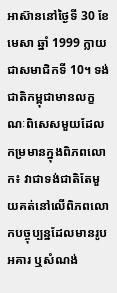អាស៊ាននៅថ្ងៃទី 30 ខែមេសា ឆ្នាំ 1999 ក្លាយជាសមាជិកទី 10។ ទង់ជាតិកម្ពុជាមានលក្ខណៈពិសេសមួយដែលកម្រមានក្នុងពិភពលោក៖ វាជាទង់ជាតិតែមួយគត់នៅលើពិភពលោកបច្ចុប្បន្នដែលមានរូបអគារ ឬសំណង់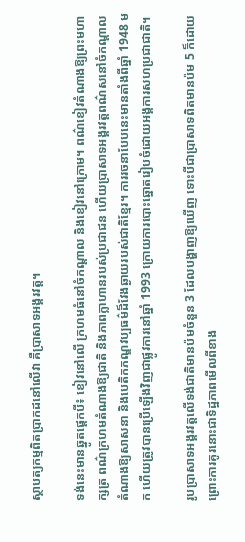ស្ថាបត្យកម្មពិតប្រាកដនៅលើវា គឺប្រាសាទអង្គរវត្ត។

ទង់នេះមានឆ្នូតផ្តេកបី៖ ខៀវនៅលើ ក្រហមធំនៅចំកណ្តាល និងខៀវនៅក្រោម។ ពណ៌ខៀវតំណាងឱ្យព្រះមហាក្សត្រ ពណ៌ក្រហមតំណាងឱ្យជាតិ និងភាពក្លាហានរបស់ប្រជាជន ហើយប្រាសាទអង្គរវត្តពណ៌សនៅចំកណ្តាលតំណាងឱ្យសាសនា និងបេតិកភណ្ឌវប្បធម៌ដ៏វែងឆ្ងាយរបស់ជាតិខ្មែរ។ ការរចនាបែបនេះមានតាំងពីឆ្នាំ 1948 មក ហើយត្រូវបានប្រើឡើងវិញជាផ្លូវការនៅឆ្នាំ 1993 ក្រោយការបោះឆ្នោតរៀបចំដោយអង្គការសហប្រជាជាតិ។

រូបប្រាសាទអង្គរវត្តលើទង់ជាតិមានប៉មចំនួន 3 ដែលបង្ហាញឱ្យឃើញ ទោះបីជាប្រាសាទពិតមានប៉ម 5 ក៏ដោយ ព្រោះការគូរនោះជាទិដ្ឋភាពមើលពីខាង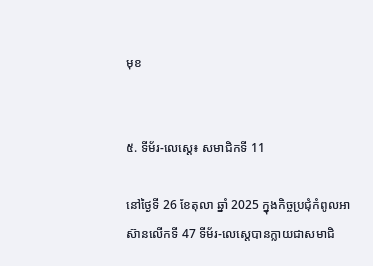មុខ


៥. ទីម័រ-លេស្តេ៖ សមាជិកទី 11

នៅថ្ងៃទី 26 ខែតុលា ឆ្នាំ 2025 ក្នុងកិច្ចប្រជុំកំពូលអាស៊ានលើកទី 47 ទីម័រ-លេស្តេបានក្លាយជាសមាជិ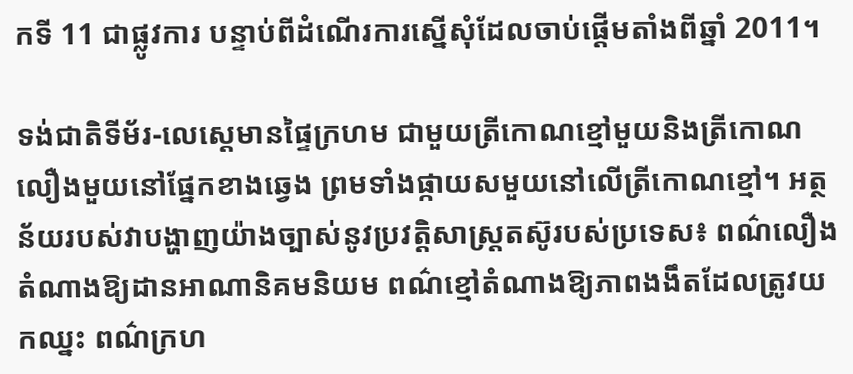កទី 11 ជាផ្លូវការ បន្ទាប់ពីដំណើរការស្នើសុំដែលចាប់ផ្តើមតាំងពីឆ្នាំ 2011។

ទង់ជាតិទីម័រ-លេស្តេមានផ្ទៃក្រហម ជាមួយត្រីកោណខ្មៅមួយនិងត្រីកោណលឿងមួយនៅផ្នែកខាងឆ្វេង ព្រមទាំងផ្កាយសមួយនៅលើត្រីកោណខ្មៅ។ អត្ថន័យរបស់វាបង្ហាញយ៉ាងច្បាស់នូវប្រវត្តិសាស្ត្រតស៊ូរបស់ប្រទេស៖ ពណ៌លឿងតំណាងឱ្យដានអាណានិគមនិយម ពណ៌ខ្មៅតំណាងឱ្យភាពងងឹតដែលត្រូវយកឈ្នះ ពណ៌ក្រហ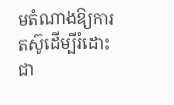មតំណាងឱ្យការតស៊ូដើម្បីរំដោះជា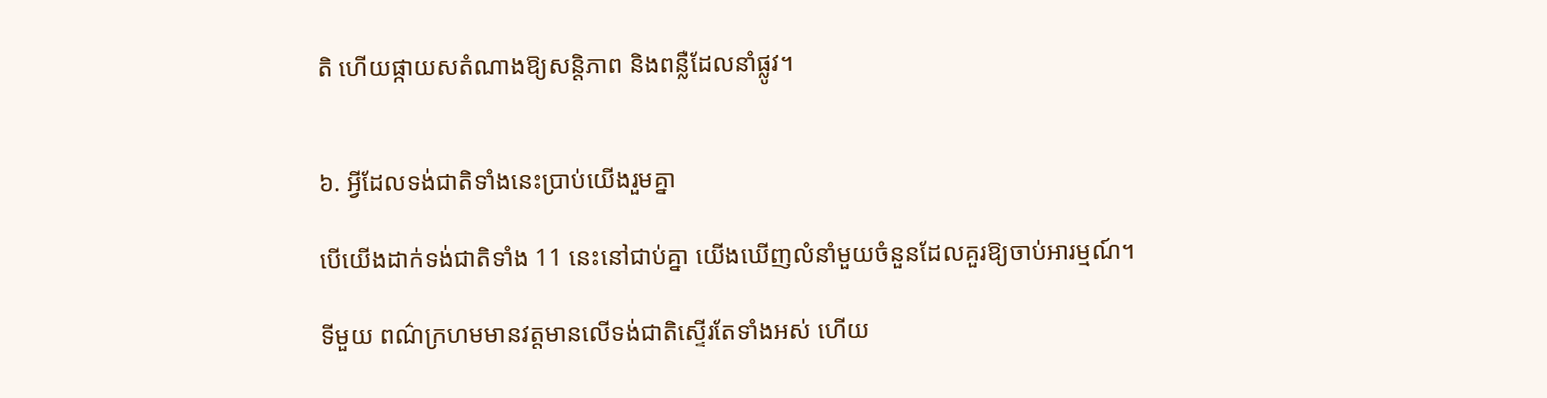តិ ហើយផ្កាយសតំណាងឱ្យសន្តិភាព និងពន្លឺដែលនាំផ្លូវ។


៦. អ្វីដែលទង់ជាតិទាំងនេះប្រាប់យើងរួមគ្នា

បើយើងដាក់ទង់ជាតិទាំង 11 នេះនៅជាប់គ្នា យើងឃើញលំនាំមួយចំនួនដែលគួរឱ្យចាប់អារម្មណ៍។

ទីមួយ ពណ៌ក្រហមមានវត្តមានលើទង់ជាតិស្ទើរតែទាំងអស់ ហើយ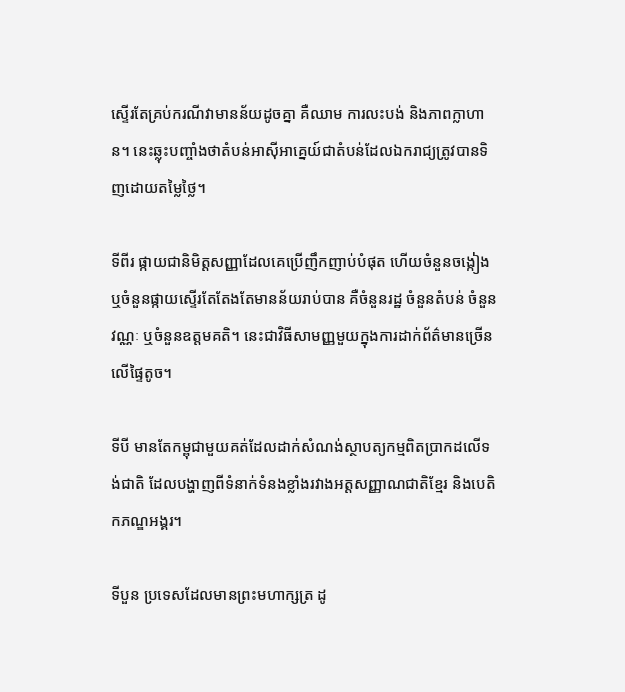ស្ទើរតែគ្រប់ករណីវាមានន័យដូចគ្នា គឺឈាម ការលះបង់ និងភាពក្លាហាន។ នេះឆ្លុះបញ្ចាំងថាតំបន់អាស៊ីអាគ្នេយ៍ជាតំបន់ដែលឯករាជ្យត្រូវបានទិញដោយតម្លៃថ្លៃ។

ទីពីរ ផ្កាយជានិមិត្តសញ្ញាដែលគេប្រើញឹកញាប់បំផុត ហើយចំនួនចង្កៀង ឬចំនួនផ្កាយស្ទើរតែតែងតែមានន័យរាប់បាន គឺចំនួនរដ្ឋ ចំនួនតំបន់ ចំនួនវណ្ណៈ ឬចំនួនឧត្តមគតិ។ នេះជាវិធីសាមញ្ញមួយក្នុងការដាក់ព័ត៌មានច្រើនលើផ្ទៃតូច។

ទីបី មានតែកម្ពុជាមួយគត់ដែលដាក់សំណង់ស្ថាបត្យកម្មពិតប្រាកដលើទង់ជាតិ ដែលបង្ហាញពីទំនាក់ទំនងខ្លាំងរវាងអត្តសញ្ញាណជាតិខ្មែរ និងបេតិកភណ្ឌអង្គរ។

ទីបួន ប្រទេសដែលមានព្រះមហាក្សត្រ ដូ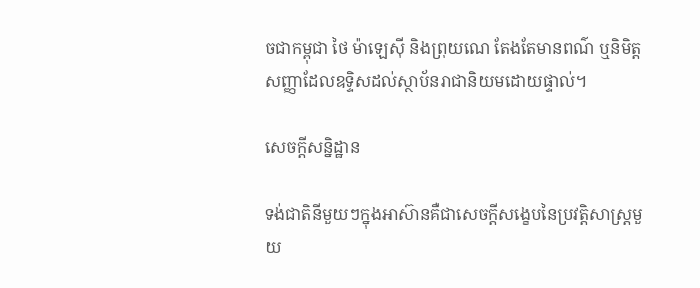ចជាកម្ពុជា ថៃ ម៉ាឡេស៊ី និងព្រុយណេ តែងតែមានពណ៌ ឬនិមិត្តសញ្ញាដែលឧទ្ទិសដល់ស្ថាប័នរាជានិយមដោយផ្ទាល់។

សេចក្តីសន្និដ្ឋាន

ទង់ជាតិនីមួយៗក្នុងអាស៊ានគឺជាសេចក្តីសង្ខេបនៃប្រវត្តិសាស្ត្រមួយ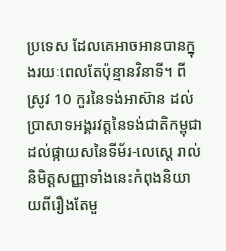ប្រទេស ដែលគេអាចអានបានក្នុងរយៈពេលតែប៉ុន្មានវិនាទី។ ពីស្រូវ 10 កួរនៃទង់អាស៊ាន ដល់ប្រាសាទអង្គរវត្តនៃទង់ជាតិកម្ពុជា ដល់ផ្កាយសនៃទីម័រ-លេស្តេ រាល់និមិត្តសញ្ញាទាំងនេះកំពុងនិយាយពីរឿងតែមួ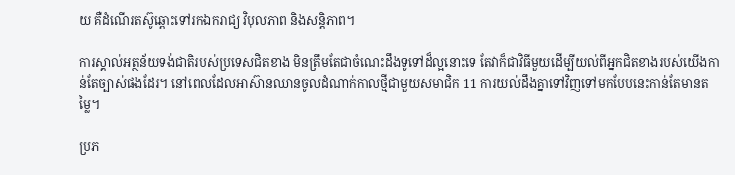យ គឺដំណើរតស៊ូឆ្ពោះទៅរកឯករាជ្យ វិបុលភាព និងសន្តិភាព។

ការស្គាល់អត្ថន័យទង់ជាតិរបស់ប្រទេសជិតខាង មិនត្រឹមតែជាចំណេះដឹងទូទៅដ៏ល្អនោះទេ តែវាក៏ជាវិធីមួយដើម្បីយល់ពីអ្នកជិតខាងរបស់យើងកាន់តែច្បាស់ផងដែរ។ នៅពេលដែលអាស៊ានឈានចូលដំណាក់កាលថ្មីជាមួយសមាជិក 11 ការយល់ដឹងគ្នាទៅវិញទៅមកបែបនេះកាន់តែមានតម្លៃ។

ប្រភ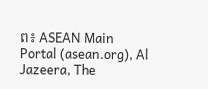ព៖ ASEAN Main Portal (asean.org), Al Jazeera, The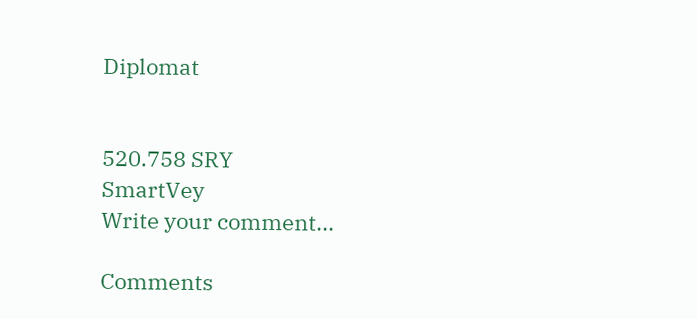Diplomat


520.758 SRY
SmartVey
Write your comment...

Comments